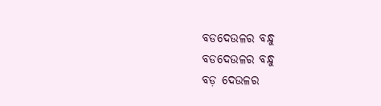ବଡଦେଉଳର ବନ୍ଧୁ
ବଡଦେଉଳର ବନ୍ଧୁ
ବଡ଼ ଦେଉଳର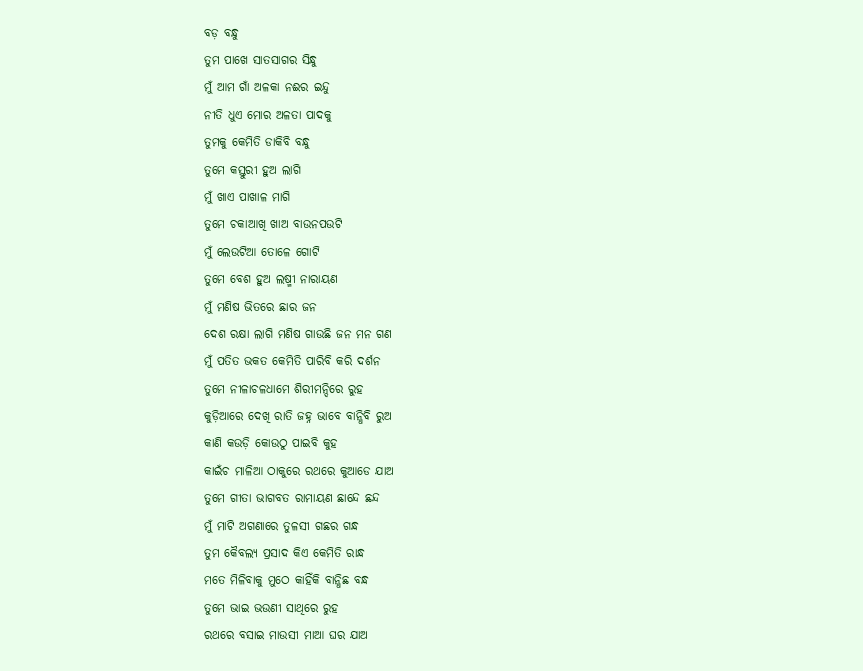ବଡ଼ ବନ୍ଧୁ
ତୁମ ପାଖେ ସାତସାଗର ସିନ୍ଧୁ
ମୁଁ ଆମ ଗାଁ ଅଳକା ନଈର ଇନ୍ଦୁ
ନୀତି ଧୁଏ ମୋର ଅଳତା ପାଦକୁ
ତୁମକୁ କେମିତି ଡାକିବି ବନ୍ଧୁ
ତୁମେ କସ୍ତୁରୀ ହୁଅ ଲାଗି
ମୁଁ ଖାଏ ପାଖାଳ ମାଗି
ତୁମେ ଚକାଆଖି ଖାଅ ବାଉନପଉଟି
ମୁଁ ଲେଉଟିଆ ତୋଳେ ଗୋଟି
ତୁମେ ବେଶ ହୁଅ ଲଷ୍ମୀ ନାରାୟଣ
ମୁଁ ମଣିଷ ଭିତରେ ଛାର ଜନ
ଦେଶ ରକ୍ଷା ଲାଗି ମଣିଷ ଗାଉଛି ଜନ ମନ ଗଣ
ମୁଁ ପତିତ ଭକତ କେମିତି ପାରିବି କରି ଦର୍ଶନ
ତୁମେ ନୀଳାଚଳଧାମେ ଶିରୀମନ୍ଦିରେ ରୁହ
କୁଡ଼ିଆରେ ଦେଖି ରାତି ଜହ୍ନ ଭାବେ ବାନ୍ଧିବି ରୁଅ
କାଣି କଉଡ଼ି କୋଉଠୁ ପାଇବି କୁହ
କାଇଁଚ ମାଳିଆ ଠାକୁରେ ରଥରେ କୁଆଡେ ଯାଅ
ତୁମେ ଗୀତା ଭାଗବତ ରାମାୟଣ ଛାନ୍ଦେ ଛନ୍ଦ
ମୁଁ ମାଟି ଅଗଣାରେ ତୁଳସୀ ଗଛର ଗନ୍ଧ
ତୁମ କୈବଲ୍ୟ ପ୍ରସାଦ କିଏ କେମିତି ରାନ୍ଧ
ମତେ ମିଳିବାକୁ ମୁଠେ କାହିଁକି ବାନ୍ଧିଛ ବନ୍ଧ
ତୁମେ ଭାଇ ଭଉଣୀ ସାଥିରେ ରୁହ
ରଥରେ ବସାଇ ମାଉସୀ ମାଆ ଘର ଯାଅ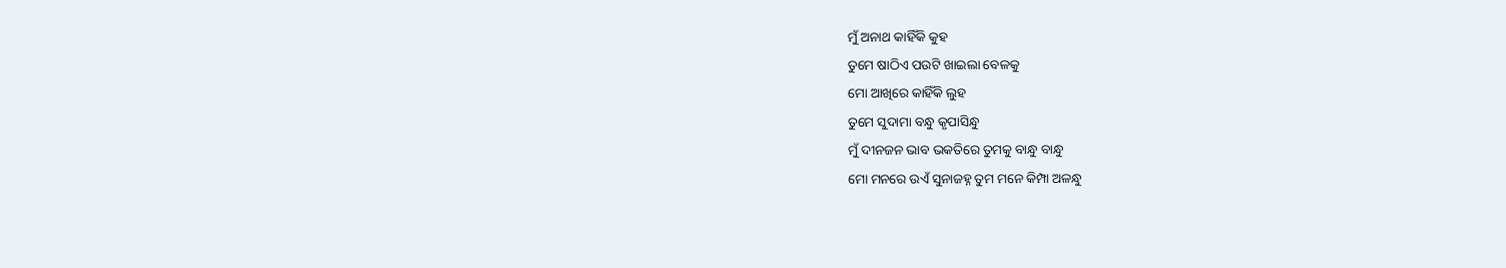ମୁଁ ଅନାଥ କାହିଁକି କୁହ
ତୁମେ ଷାଠିଏ ପଉଟି ଖାଇଲା ବେଳକୁ
ମୋ ଆଖିରେ କାହିଁକି ଲୁହ
ତୁମେ ସୁଦାମା ବନ୍ଧୁ କୃପାସିନ୍ଧୁ
ମୁଁ ଦୀନଜନ ଭାବ ଭକତିରେ ତୁମକୁ ବାନ୍ଧୁ ବାନ୍ଧୁ
ମୋ ମନରେ ଉଏଁ ସୁନାଜହ୍ନ ତୁମ ମନେ କିମ୍ପା ଅଳନ୍ଧୁ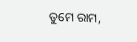ତୁମେ ରାମ,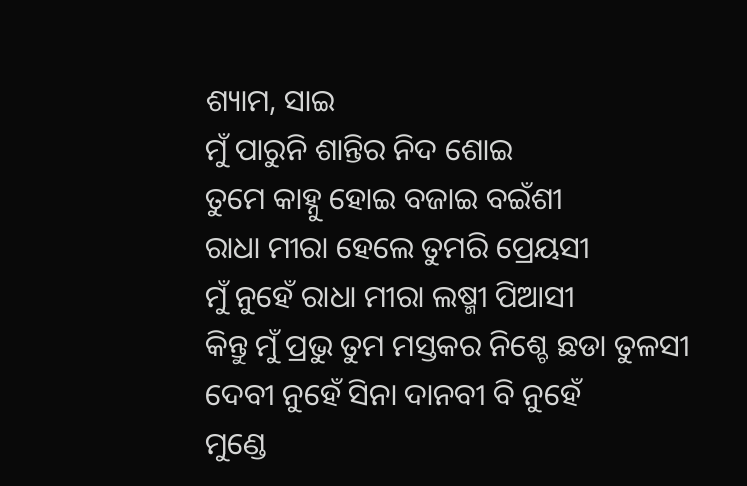ଶ୍ୟାମ, ସାଇ
ମୁଁ ପାରୁନି ଶାନ୍ତିର ନିଦ ଶୋଇ
ତୁମେ କାହ୍ନୁ ହୋଇ ବଜାଇ ବଇଁଶୀ
ରାଧା ମୀରା ହେଲେ ତୁମରି ପ୍ରେୟସୀ
ମୁଁ ନୁହେଁ ରାଧା ମୀରା ଲଷ୍ମୀ ପିଆସୀ
କିନ୍ତୁ ମୁଁ ପ୍ରଭୁ ତୁମ ମସ୍ତକର ନିଶ୍ଚେ ଛଡା ତୁଳସୀ
ଦେବୀ ନୁହେଁ ସିନା ଦାନବୀ ବି ନୁହେଁ
ମୁଣ୍ଡେ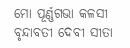ମୋ ପୂର୍ଣ୍ଣଗଭା କଳସୀ
ବୃନ୍ଦାବତୀ ଦେବୀ ସୀତା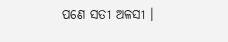ପଣେ ସତୀ ଅଳସୀ ।